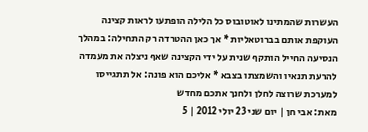העשרות שהמתינו לאוטובוס כל הלילה הופתעו לראות קצינה העוקפת אותם בברוטאליות * אך כאן ההטרדה רק התחילה: במהלך הנסיעה החייל הותקף שנית על ידי הקצינה שאף ניצלה את מעמדה להרעת תנאיו והשמצתו בצבא * אליכם הוא פונה: אל תתגייסו למערכת שרוצה לחלן ולחנך אתכם מחדש
מאת: אבי חן | יום שני 23 יולי 2012 | 5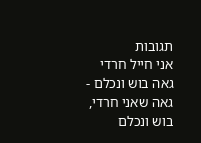תגובות
אני חייל חרדי גאה בוש ונכלם - גאה שאני חרדי, בוש ונכלם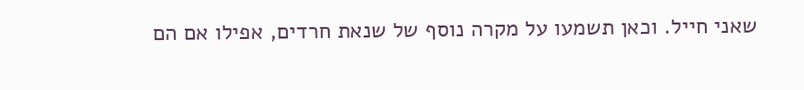שאני חייל. וכאן תשמעו על מקרה נוסף של שנאת חרדים, אפילו אם הם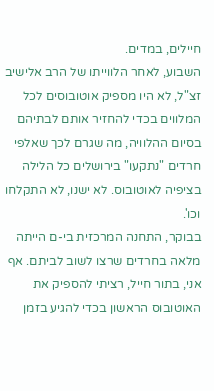חיילים, במדים.
השבוע, לאחר הלווייתו של הרב אלישיב זצ"ל, לא היו מספיק אוטובוסים לכל המלווים בכדי להחזיר אותם לבתיהם בסיום ההלוויה, מה שגרם לכך שאלפי חרדים "נתקעו" בירושלים כל הלילה בציפיה לאוטובוס. לא ישנו, לא התקלחו וכו'.
בבוקר, התחנה המרכזית בי-ם הייתה מלאה בחרדים שרצו לשוב לביתם. אף אני, בתור חייל, רציתי להספיק את האוטובוס הראשון בכדי להגיע בזמן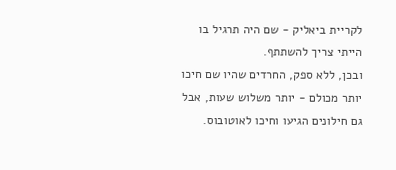לקריית ביאליק - שם היה תרגיל בו הייתי צריך להשתתף.
ובכן, ללא ספק, החרדים שהיו שם חיכו יותר מכולם - יותר משלוש שעות, אבל גם חילונים הגיעו וחיכו לאוטובוס.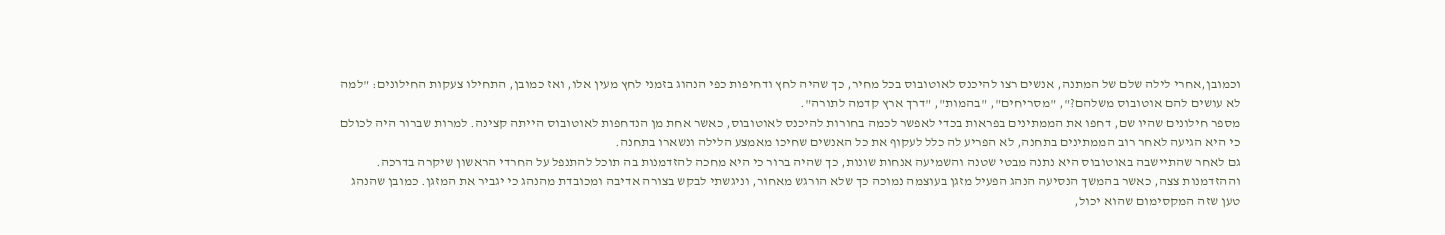וכמובן,אחרי לילה שלם של המתנה, אנשים רצו להיכנס לאוטובוס בכל מחיר, כך שהיה לחץ ודחיפות כפי הנהוג בזמני לחץ מעין אלו, ואז כמובן, התחילו צעקות החילונים: "למה לא עושים להם אוטובוס משלהם?", "מסריחים", "בהמות", "דרך ארץ קדמה לתורה".
מספר חילונים שהיו שם, דחפו את הממתינים בפראות בכדי לאפשר לכמה בחורות להיכנס לאוטובוס, כאשר אחת מן הנדחפות לאוטובוס הייתה קצינה. למרות שברור היה לכולם כי היא הגיעה לאחר רוב הממתינים בתחנה, לא הפריע לה כלל לעקוף את כל האנשים שחיכו מאמצע הלילה ונשארו בתחנה.
גם לאחר שהתיישבה באוטובוס היא נתנה מבטי שטנה והשמיעה אנחות שונות, כך שהיה ברור כי היא מחכה להזדמנות בה תוכל להתנפל על החרדי הראשון שיקרה בדרכה.
וההזדמנות צצה, כאשר בהמשך הנסיעה הנהג הפעיל מזגן בעוצמה נמוכה כך שלא הורגש מאחור, וניגשתי לבקש בצורה אדיבה ומכובדת מהנהג כי יגביר את המזגן. כמובן שהנהג טען שזה המקסימום שהוא יכול,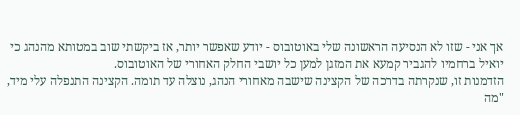אך אני - שזו לא הנסיעה הראשונה שלי באוטובוס - יודע שאפשר יותר, אז ביקשתי שוב במטותא מהנהג כי יואיל ברחמיו להגביר קמעא את המזגן למען כל יושבי החלק האחורי של האוטובוס.
הזדמנות זו, שנקרתה בדרכה של הקצינה שישבה מאחורי הנהג, נוצלה עד תומה. הקצינה התנפלה עלי מיד, "מה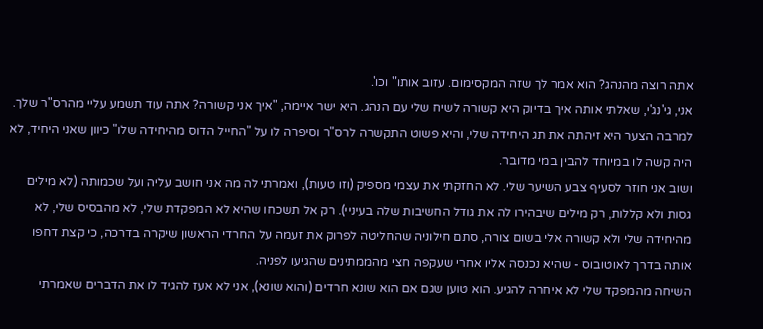אתה רוצה מהנהג? הוא אמר לך שזה המקסימום. עזוב אותו" וכו'.
אני, גי'נג'י, שאלתי אותה איך בדיוק היא קשורה לשיח שלי עם הנהג. היא ישר איימה, "איך אני קשורה? אתה עוד תשמע עליי מהרס"ר שלך. למרבה הצער היא זיהתה את תג היחידה שלי, והיא פשוט התקשרה לרס"ר וסיפרה לו על "החייל הדוס מהיחידה שלו" כיוון שאני היחיד, לא היה קשה לו במיוחד להבין במי מדובר.
ושוב אני חוזר לסעיף צבע השיער שלי. לא החזקתי את עצמי מספיק (וזו טעות), ואמרתי לה מה אני חושב עליה ועל שכמותה (לא מילים גסות ולא קללות, רק מילים שיבהירו לה את גודל החשיבות שלה בעיניי). רק אל תשכחו שהיא לא המפקדת שלי, לא מהבסיס שלי, לא מהיחידה שלי ולא קשורה אלי בשום צורה, סתם חילוניה שהחליטה לפרוק את זעמה על החרדי הראשון שיקרה בדרכה, כי קצת דחפו אותה בדרך לאוטובוס - שהיא נכנסה אליו אחרי שעקפה חצי מהממתינים שהגיעו לפניה.
השיחה מהמפקד שלי לא איחרה להגיע. הוא טוען שגם אם הוא שונא חרדים (והוא שונא), אני לא אעז להגיד לו את הדברים שאמרתי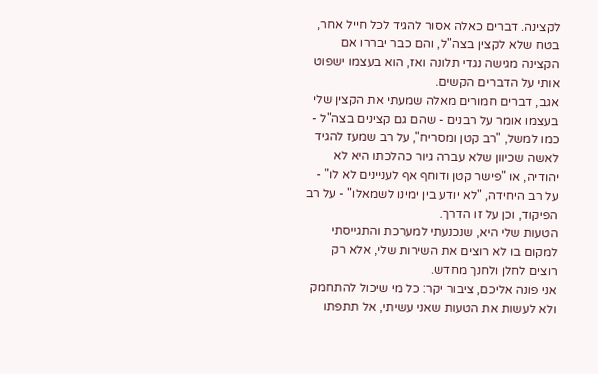לקצינה. דברים כאלה אסור להגיד לכל חייל אחר, בטח שלא לקצין בצה"ל, והם כבר יבררו אם הקצינה מגישה נגדי תלונה ואז, הוא בעצמו ישפוט אותי על הדברים הקשים.
אגב, דברים חמורים מאלה שמעתי את הקצין שלי בעצמו אומר על רבנים - שהם גם קצינים בצה"ל - כמו למשל, "רב קטן ומסריח", על רב שמעז להגיד לאשה שכיוון שלא עברה גיור כהלכתו היא לא יהודיה, או "פישר קטן ודוחף אף לעניינים לא לו" - על רב היחידה, "לא יודע בין ימינו לשמאלו" - על רב הפיקוד, וכן על זו הדרך.
הטעות שלי היא, שנכנעתי למערכת והתגייסתי למקום בו לא רוצים את השירות שלי, אלא רק רוצים לחלן ולחנך מחדש.
אני פונה אליכם, ציבור יקר: כל מי שיכול להתחמק ולא לעשות את הטעות שאני עשיתי, אל תתפתו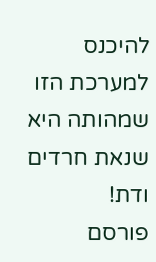להיכנס למערכת הזו שמהותה היא שנאת חרדים ודת!
פורסם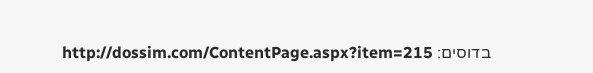בדוסים: http://dossim.com/ContentPage.aspx?item=215